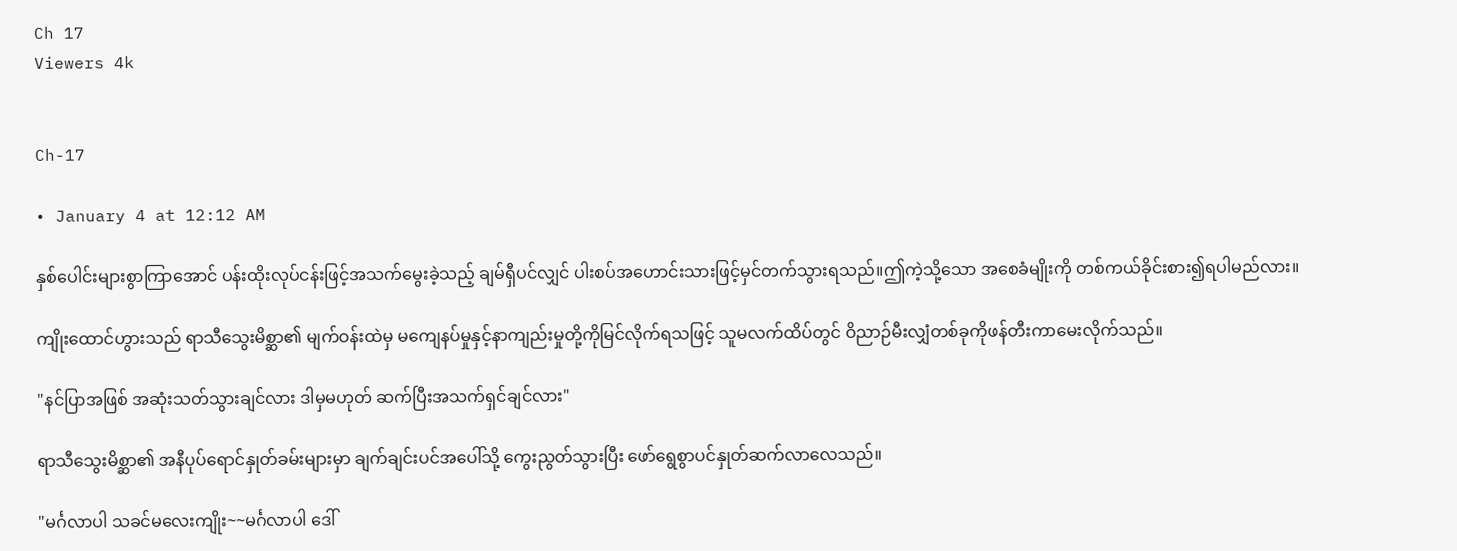Ch 17
Viewers 4k


Ch-17

• January 4 at 12:12 AM

နှစ်ပေါင်းများစွာကြာအောင် ပန်းထိုးလုပ်ငန်းဖြင့်အသက်မွေးခဲ့သည့် ချမ်ရှီပင်လျှင် ပါးစပ်အဟောင်းသားဖြင့်မှင်တက်သွားရသည်။ဤကဲ့သို့သော အစေခံမျိုးကို တစ်ကယ်ခိုင်းစား၍ရပါမည်လား။

ကျိုးထောင်ဟွားသည် ရာသီသွေးမိစ္ဆာ၏ မျက်ဝန်းထဲမှ မကျေနပ်မှုနှင့်နာကျည်းမှုတို့ကိုမြင်လိုက်ရသဖြင့် သူမလက်ထိပ်တွင် ဝိညာဉ်မီးလျှံတစ်ခုကိုဖန်တီးကာမေးလိုက်သည်။

"နင်ပြာအဖြစ် အဆုံးသတ်သွားချင်လား ဒါမှမဟုတ် ဆက်ပြီးအသက်ရှင်ချင်လား"

ရာသီသွေးမိစ္ဆာ၏ အနီပုပ်ရောင်နှုတ်ခမ်းများမှာ ချက်ချင်းပင်အပေါ်သို့ ကွေးညွတ်သွားပြီး ဖော်ရွေစွာပင်နှုတ်ဆက်လာလေသည်။

"မင်္ဂလာပါ သခင်မလေးကျိုး~~မင်္ဂလာပါ ဒေါ်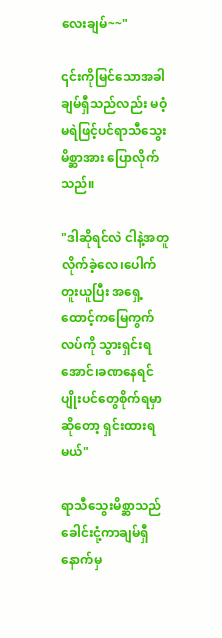လေးချမ်~~"

၎င်းကိုမြင်သောအခါ ချမ်ရှီသည်လည်း မဝံ့မရဲဖြင့်ပင်ရာသီသွေးမိစ္ဆာအား ပြောလိုက်သည်။

"ဒါဆိုရင်လဲ ငါနဲ့အတူလိုက်ခဲ့လေ၊ပေါက်တူးယူပြီး အရှေ့ထောင့်ကမြေကွက်လပ်ကို သွားရှင်းရအောင်၊ခဏနေရင် ပျိုးပင်တွေစိုက်ရမှာဆိုတော့ ရှင်းထားရမယ်"

ရာသီသွေးမိစ္ဆာသည် ခေါင်းငုံ့ကာချမ်ရှီနောက်မှ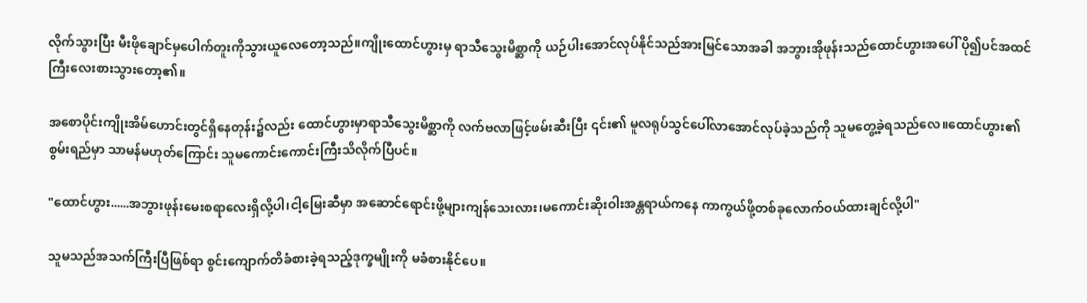လိုက်သွားပြီး မီးဖိုချောင်မှပေါက်တူးကိုသွားယူလေတော့သည်။ကျိုးထောင်ဟွားမှ ရာသီသွေးမိစ္ဆာကို ယဉ်ပါးအောင်လုပ်နိုင်သည်အားမြင်သောအခါ အဘွားအိုဖုန်းသည်ထောင်ဟွားအပေါ် ပို၍ပင်အထင်ကြီးလေးစားသွားတော့၏။

အစောပိုင်းကျိုးအိမ်ဟောင်းတွင်ရှိနေတုန်း၌လည်း ထောင်ဟွားမှာရာသီသွေးမိစ္ဆာကို လက်ဗလာဖြင့်ဖမ်းဆီးပြီး ၎င်း၏ မူလရုပ်သွင်ပေါ်လာအောင်လုပ်ခဲ့သည်ကို သူမတွေ့ခဲ့ရသည်လေ။ထောင်ဟွား၏စွမ်းရည်မှာ သာမန်မဟုတ်ကြောင်း သူမကောင်းကောင်းကြီးသိလိုက်ပြီပင်။

"ထောင်ဟွား......အဘွားဖုန်းမေးစရာလေးရှိလို့ပါ၊ငါ့မြေးဆီမှာ အဆောင်ရောင်းဖို့များကျန်သေးလား၊မကောင်းဆိုးဝါးအန္တရာယ်ကနေ ကာကွယ်ဖို့တစ်ခုလောက်ဝယ်ထားချင်လို့ပါ"

သူမသည်အသက်ကြီးပြီဖြစ်ရာ စွင်းကျောက်တိခံစားခဲ့ရသည့်ဒုက္ခမျိုးကို မခံစားနိုင်ပေ။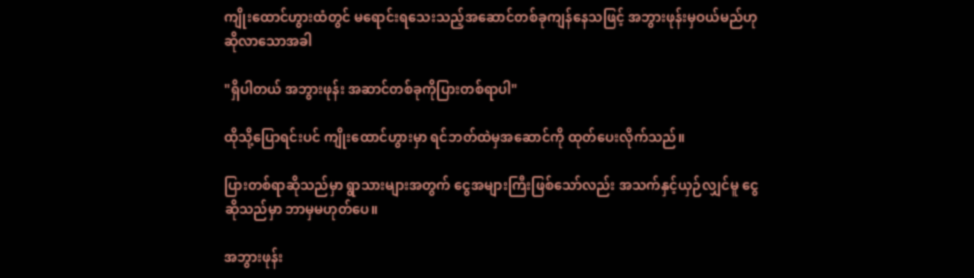ကျိုးထောင်ဟွားထံတွင် မရောင်းရသေးသည့်အဆောင်တစ်ခုကျန်နေသဖြင့် အဘွားဖုန်းမှဝယ်မည်ဟုဆိုလာသောအခါ

"ရှိပါတယ် အဘွားဖုန်း အဆာင်တစ်ခုကိုပြားတစ်ရာပါ"

ထိုသို့ပြောရင်းပင် ကျိုးထောင်ဟွားမှာ ရင်ဘတ်ထဲမှအဆောင်ကို ထုတ်ပေးလိုက်သည်။

ပြားတစ်ရာဆိုသည်မှာ ရွာသားများအတွက် ငွေအများကြီးဖြစ်သော်လည်း အသက်နှင့်ယှဉ်လျှင်မူ ငွေဆိုသည်မှာ ဘာမှမဟုတ်ပေ။

အဘွားဖုန်း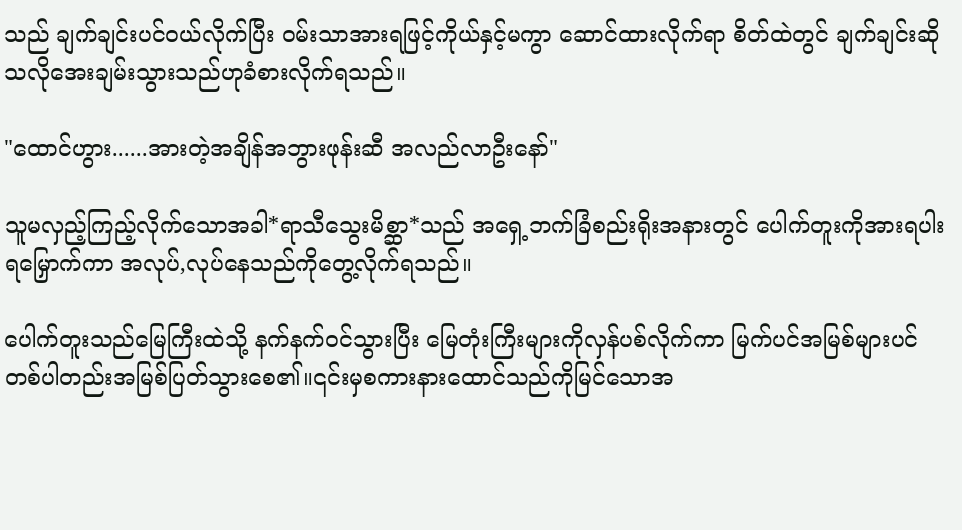သည် ချက်ချင်းပင်ဝယ်လိုက်ပြီး ဝမ်းသာအားရဖြင့်ကိုယ်နှင့်မကွာ ဆောင်ထားလိုက်ရာ စိတ်ထဲတွင် ချက်ချင်းဆိုသလိုအေးချမ်းသွားသည်ဟုခံစားလိုက်ရသည်။

"ထောင်ဟွား......အားတဲ့အချိန်အဘွားဖုန်းဆီ အလည်လာဦးနော်"

သူမလှည့်ကြည့်လိုက်သောအခါ*ရာသီသွေးမိစ္ဆာ*သည် အရှေ့ဘက်ခြံစည်းရိုးအနားတွင် ပေါက်တူးကိုအားရပါးရမြှောက်ကာ အလုပ်,လုပ်နေသည်ကိုတွေ့လိုက်ရသည်။

ပေါက်တူးသည်မြေကြီးထဲသို့ နက်နက်ဝင်သွားပြီး မြေတုံးကြီးများကိုလှန်ပစ်လိုက်ကာ မြက်ပင်အမြစ်များပင် တစ်ပါတည်းအမြစ်ပြတ်သွားစေ၏။၎င်းမှစကားနားထောင်သည်ကိုမြင်သောအ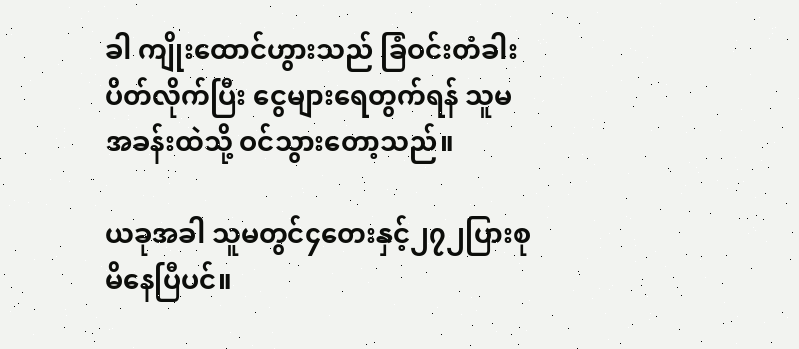ခါ ကျိုးထောင်ဟွားသည် ခြံဝင်းတံခါးပိတ်လိုက်ပြီး ငွေများရေတွက်ရန် သူမအခန်းထဲသို့ ဝင်သွားတော့သည်။

ယခုအခါ သူမတွင်၄တေးနှင့်၂၇၂ပြားစုမိနေပြီပင်။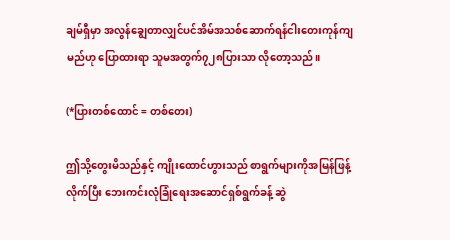ချမ်ရှီမှာ အလွန်ချွေတာလျှင်ပင်အိမ်အသစ်ဆောက်ရန်ငါးတေးကုန်ကျမည်ဟု ပြောထားရာ သူမအတွက်၇၂၈ပြားသာ လိုတော့သည်။

(*ပြားတစ်ထောင် = တစ်တေး)

ဤသို့တွေးမိသည်နှင့် ကျိုးထောင်ဟွားသည် စာရွက်များကိုအမြန်ဖြန့်လိုက်ပြီး ဘေးကင်းလုံခြုံရေးအဆောင်ရှစ်ရွက်ခန့် ဆွဲ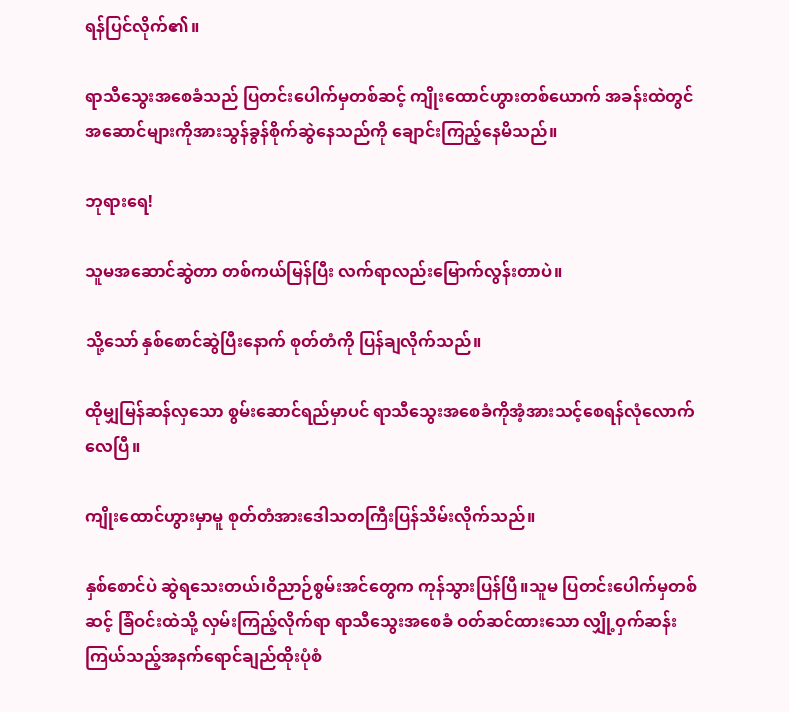ရန်ပြင်လိုက်၏။

ရာသီသွေးအစေခံသည် ပြတင်းပေါက်မှတစ်ဆင့် ကျိုးထောင်ဟွားတစ်ယောက် အခန်းထဲတွင် အဆောင်များကိုအားသွန်ခွန်စိုက်ဆွဲနေသည်ကို ချောင်းကြည့်နေမိသည်။

ဘုရားရေ!

သူမအဆောင်ဆွဲတာ တစ်ကယ်မြန်ပြီး လက်ရာလည်းမြောက်လွန်းတာပဲ။

သို့သော် နှစ်စောင်ဆွဲပြီးနောက် စုတ်တံကို ပြန်ချလိုက်သည်။

ထိုမျှမြန်ဆန်လှသော စွမ်းဆောင်ရည်မှာပင် ရာသီသွေးအစေခံကိုအံ့အားသင့်စေရန်လုံလောက်လေပြီ။

ကျိုးထောင်ဟွားမှာမူ စုတ်တံအားဒေါသတကြီးပြန်သိမ်းလိုက်သည်။

နှစ်စောင်ပဲ ဆွဲရသေးတယ်၊ဝိညာဉ်စွမ်းအင်တွေက ကုန်သွားပြန်ပြီ။သူမ ပြတင်းပေါက်မှတစ်ဆင့် ခြံဝင်းထဲသို့ လှမ်းကြည့်လိုက်ရာ ရာသီသွေးအစေခံ ဝတ်ဆင်ထားသော လျှို့ဝှက်ဆန်းကြယ်သည့်အနက်ရောင်ချည်ထိုးပုံစံ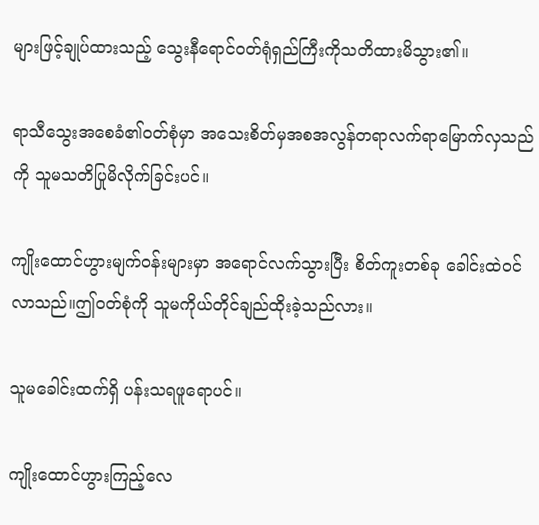များဖြင့်ချုပ်ထားသည့် သွေးနီရောင်ဝတ်ရုံရှည်ကြီးကိုသတိထားမိသွား၏။

ရာသီသွေးအစေခံ၏ဝတ်စုံမှာ အသေးစိတ်မှအစအလွန်တရာလက်ရာမြောက်လှသည်ကို သူမသတိပြုမိလိုက်ခြင်းပင်။

ကျိုးထောင်ဟွားမျက်ဝန်းများမှာ အရောင်လက်သွားပြီး စိတ်ကူးတစ်ခု ခေါင်းထဲဝင်လာသည်။ဤဝတ်စုံကို သူမကိုယ်တိုင်ချည်ထိုးခဲ့သည်လား။

သူမခေါင်းထက်ရှိ ပန်းသရဖူရောပင်။

ကျိုးထောင်ဟွားကြည့်လေ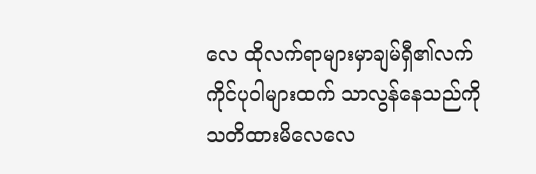လေ ထိုလက်ရာများမှာချမ်ရှီ၏လက်ကိုင်ပုဝါများထက် သာလွန်နေသည်ကို သတိထားမိလေလေ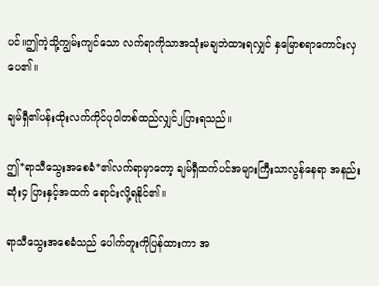ပင်။ဤကဲ့သို့ကျွမ်းကျင်သော လက်ရာကိုသာအသုံးမချဘဲထားရလျှင် နှမြောစရာကောင်းလှပေ၏။

ချမ်ရှီ၏ပန်းထိုးလက်ကိုင်ပုဝါတစ်ထည်လျှင်၂ပြားရသည်။

ဤ*ရာသီသွေးအစေခံ*၏လက်ရာမှာတော့ ချမ်ရှီထက်ပင်အများကြီးသာလွန်နေရာ အနည်းဆုံး၄ ပြားနှင့်အထက် ရောင်းလို့ရနိုင်၏။

ရာသီသွေးအစေခံသည် ပေါက်တူးကိုပြန်ထားကာ အ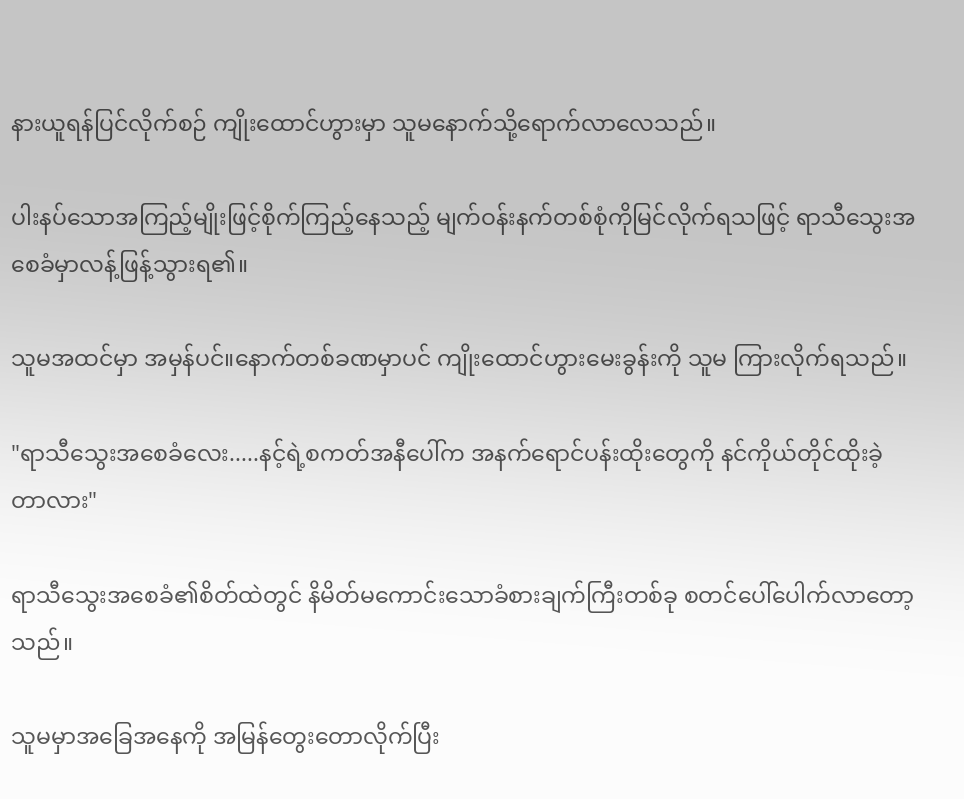နားယူရန်ပြင်လိုက်စဉ် ကျိုးထောင်ဟွားမှာ သူမနောက်သို့ရောက်လာလေသည်။

ပါးနပ်သောအကြည့်မျိုးဖြင့်စိုက်ကြည့်နေသည့် မျက်ဝန်းနက်တစ်စုံကိုမြင်လိုက်ရသဖြင့် ရာသီသွေးအစေခံမှာလန့်ဖြန့်သွားရ၏။

သူမအထင်မှာ အမှန်ပင်။နောက်တစ်ခဏမှာပင် ကျိုးထောင်ဟွားမေးခွန်းကို သူမ ကြားလိုက်ရသည်။

"ရာသီသွေးအစေခံလေး.....နင့်ရဲ့စကတ်အနီပေါ်က အနက်ရောင်ပန်းထိုးတွေကို နင်ကိုယ်တိုင်ထိုးခဲ့တာလား"

ရာသီသွေးအစေခံ၏စိတ်ထဲတွင် နိမိတ်မကောင်းသောခံစားချက်ကြီးတစ်ခု စတင်ပေါ်ပေါက်လာတော့သည်။

သူမမှာအခြေအနေကို အမြန်တွေးတောလိုက်ပြီး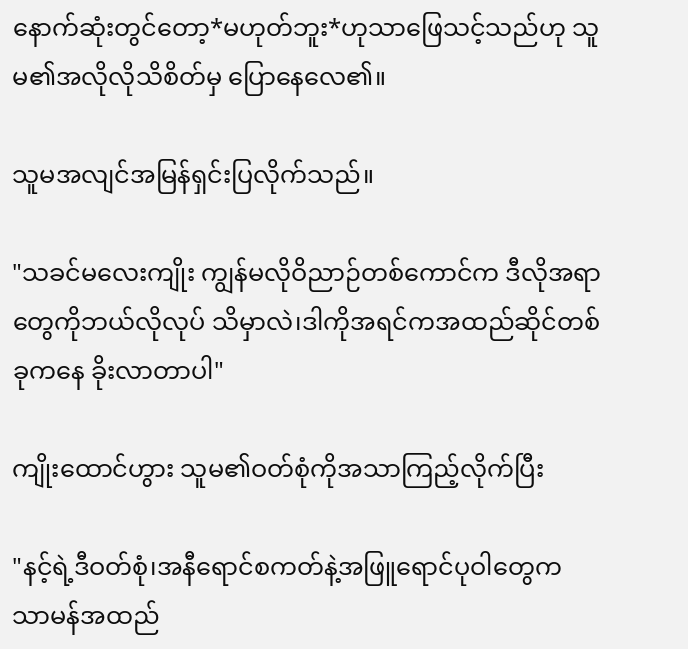နောက်ဆုံးတွင်တော့*မဟုတ်ဘူး*ဟုသာဖြေသင့်သည်ဟု သူမ၏အလိုလိုသိစိတ်မှ ပြောနေလေ၏။

သူမအလျင်အမြန်ရှင်းပြလိုက်သည်။

"သခင်မလေးကျိုး ကျွန်မလိုဝိညာဉ်တစ်ကောင်က ဒီလိုအရာတွေကိုဘယ်လိုလုပ် သိမှာလဲ၊ဒါကိုအရင်ကအထည်ဆိုင်တစ်ခုကနေ ခိုးလာတာပါ"

ကျိုးထောင်ဟွား သူမ၏ဝတ်စုံကိုအသာကြည့်လိုက်ပြီး

"နင့်ရဲ့ဒီဝတ်စုံ၊အနီရောင်စကတ်နဲ့အဖြူရောင်ပုဝါတွေက သာမန်အထည်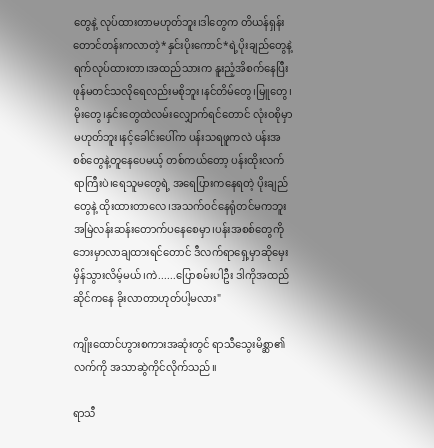တွေနဲ့ လုပ်ထားတာမဟုတ်ဘူး၊ဒါတွေက တိယန်ရှန်းတောင်တန်းကလာတဲ့*နှင်းပိုးကောင်*ရဲ့ပိုးချည်တွေနဲ့ ရက်လုပ်ထားတာ၊အထည်သားက နူးညံ့အိစက်နေပြီး ဖုန်မတင်သလိုရေလည်းမစိုဘူး၊နင်တိမ်တွေ၊မြူတွေ၊မိုးတွေ၊နှင်းတွေထဲလမ်းလျှောက်ရင်တောင် လုံးဝစိုမှာမဟုတ်ဘူး၊နင့်ခေါင်းပေါ်က ပန်းသရဖူကလဲ ပန်းအစစ်တွေနဲ့တူနေပေမယ့် တစ်ကယ်တော့ ပန်းထိုးလက်ရာကြီးပဲ၊ရေသူမတွေရဲ့ အရေပြားကနေရတဲ့ ပိုးချည်တွေနဲ့ ထိုးထားတာလေ၊အသက်ဝင်နေရုံတင်မကဘူး အမြဲလန်းဆန်းတောက်ပနေစေမှာ၊ပန်းအစစ်တွေကို ဘေးမှာလာချထားရင်တောင် ဒီလက်ရာရှေ့မှာဆိုမှေးမှိန်သွားလိမ့်မယ်၊ကဲ......ပြောစမ်းပါဦး ဒါကိုအထည်ဆိုင်ကနေ ခိုးလာတာဟုတ်ပါ့မလား"

ကျိုးထောင်ဟွားစကားအဆုံးတွင် ရာသီသွေးမိစ္ဆာ၏လက်ကို အသာဆွဲကိုင်လိုက်သည်။

ရာသီ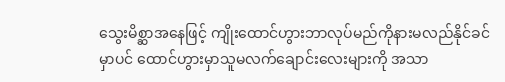သွေးမိစ္ဆာအနေဖြင့် ကျိုးထောင်ဟွားဘာလုပ်မည်ကိုနားမလည်နိုင်ခင်မှာပင် ထောင်ဟွားမှာသူမလက်ချောင်းလေးများကို အသာ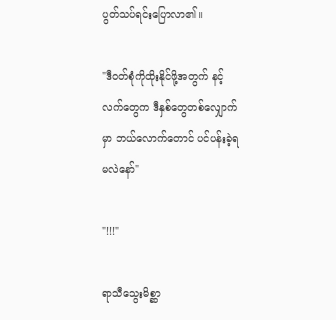ပွတ်သပ်ရင်းပြောလာ၏။

"ဒီဝတ်စုံကိုထိုးနိုင်ဖို့အတွက် နင့်လက်တွေက ဒီနှစ်တွေတစ်လျှောက်မှာ ဘယ်လောက်တောင် ပင်ပန်းခဲ့ရမလဲနော်"

"!!!"

ရာသီသွေးမိစ္ဆာ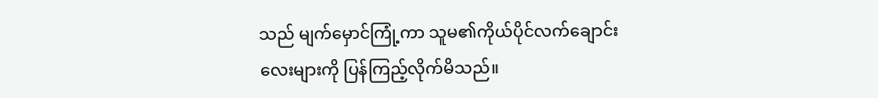သည် မျက်မှောင်ကြုံ့ကာ သူမ၏ကိုယ်ပိုင်လက်ချောင်းလေးများကို ပြန်ကြည့်လိုက်မိသည်။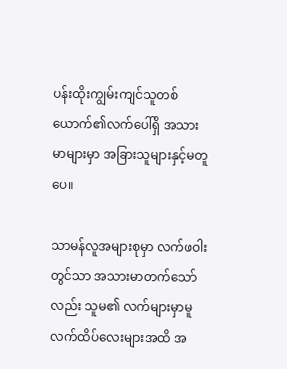ပန်းထိုးကျွမ်းကျင်သူတစ်ယောက်၏လက်ပေါ်ရှိ အသားမာများမှာ အခြားသူများနှင့်မတူပေ။

သာမန်လူအများစုမှာ လက်ဖဝါးတွင်သာ အသားမာတက်သော်လည်း သူမ၏ လက်များမှာမူ လက်ထိပ်လေးများအထိ အ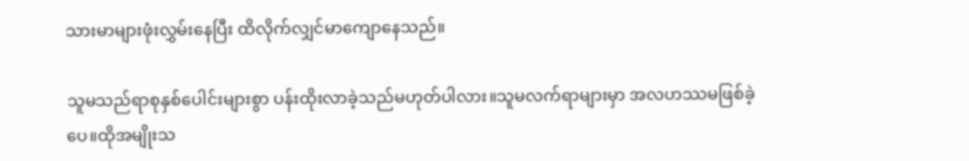သားမာများဖုံးလွှမ်းနေပြီး ထိလိုက်လျှင်မာကျောနေသည်။

သူမသည်ရာစုနှစ်ပေါင်းများစွာ ပန်းထိုးလာခဲ့သည်မဟုတ်ပါလား။သူမလက်ရာများမှာ အလဟဿမဖြစ်ခဲ့ပေ။ထိုအမျိုးသ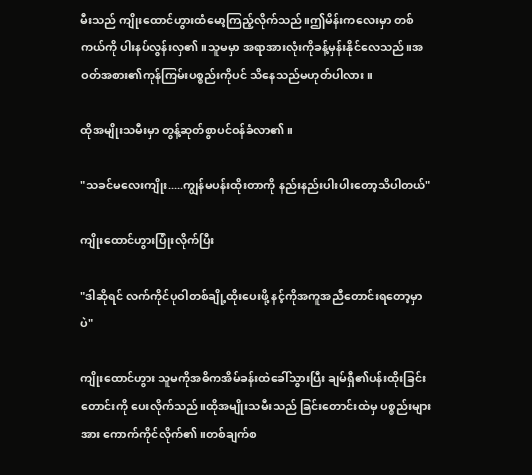မီးသည် ကျိုးထောင်ဟွားထံမော့ကြည့်လိုက်သည်။ဤမိန်းကလေးမှာ တစ်ကယ်ကို ပါးနပ်လွန်းလှ၏။သူမမှာ အရာအားလုံးကိုခန့်မှန်းနိုင်လေသည်။အဝတ်အစား၏ကုန်ကြမ်းပစ္စည်းကိုပင် သိနေသည်မဟုတ်ပါလား။

ထိုအမျိုးသမီးမှာ တွန့်ဆုတ်စွာပင်ဝန်ခံလာ၏။

"သခင်မလေးကျိုး.....ကျွန်မပန်းထိုးတာကို နည်းနည်းပါးပါးတော့သိပါတယ်"

ကျိုးထောင်ဟွားပြုံးလိုက်ပြီး

"ဒါဆိုရင် လက်ကိုင်ပုဝါတစ်ချို့ထိုးပေးဖို့ နင့်ကိုအကူအညီတောင်းရတော့မှာပဲ"

ကျိုးထောင်ဟွား သူမကိုအဓိကအိမ်ခန်းထဲခေါ်သွားပြီး ချမ်ရှီ၏ပန်းထိုးခြင်းတောင်းကို ပေးလိုက်သည်။ထိုအမျိုးသမီးသည် ခြင်းတောင်းထဲမှ ပစ္စည်းများအား ကောက်ကိုင်လိုက်၏။တစ်ချက်စ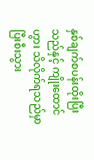နှစ်ချက်စပန်းထိုးပြီးသည်နှင့် ကျိုးထောင်ဟွား သိလိုက်ရသည်မှာ ပြီးစီးသွား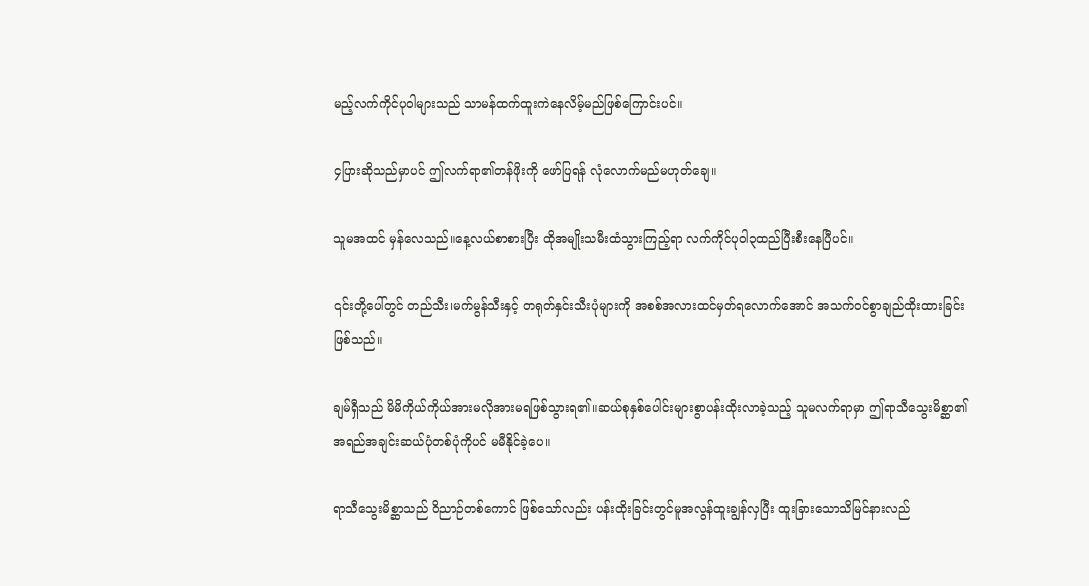မည့်လက်ကိုင်ပုဝါများသည် သာမန်ထက်ထူးကဲနေလိမ့်မည်ဖြစ်ကြောင်းပင်။

၄ပြားဆိုသည်မှာပင် ဤလက်ရာ၏တန်ဖိုးကို ဖော်ပြရန် လုံလောက်မည်မဟုတ်ချေ။

သူမအထင် မှန်လေသည်။နေ့လယ်စာစားပြီး ထိုအမျိုးသမီးထံသွားကြည့်ရာ လက်ကိုင်ပုဝါ၃ထည်ပြီးစီးနေပြီပင်။

၎င်းတို့ပေါ်တွင် တည်သီး၊မက်မွန်သီးနှင့် တရုတ်နှင်းသီးပုံများကို အစစ်အလားထင်မှတ်ရလောက်အောင် အသက်ဝင်စွာချည်ထိုးထားခြင်းဖြစ်သည်။

ချမ်ရှီသည် မိမိကိုယ်ကိုယ်အားမလိုအားမရဖြစ်သွားရ၏။ဆယ်စုနှစ်ပေါင်းများစွာပန်းထိုးလာခဲ့သည့် သူမလက်ရာမှာ ဤရာသီသွေးမိစ္ဆာ၏ အရည်အချင်းဆယ်ပုံတစ်ပုံကိုပင် မမီနိုင်ခဲ့ပေ။

ရာသီသွေးမိစ္ဆာသည် ဝိညာဉ်တစ်ကောင် ဖြစ်သော်လည်း ပန်းထိုးခြင်းတွင်မူအလွန်ထူးချွန်လှပြီး ထူးခြားသောသိမြင်နားလည်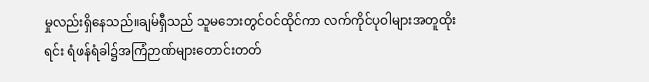မှုလည်းရှိနေသည်။ချမ်ရှီသည် သူမဘေးတွင်ဝင်ထိုင်ကာ လက်ကိုင်ပုဝါများအတူထိုးရင်း ရံဖန်ရံခါ၌အကြံဉာဏ်များတောင်းတတ်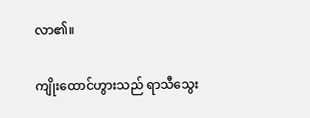လာ၏။

ကျိုးထောင်ဟွားသည် ရာသီသွေး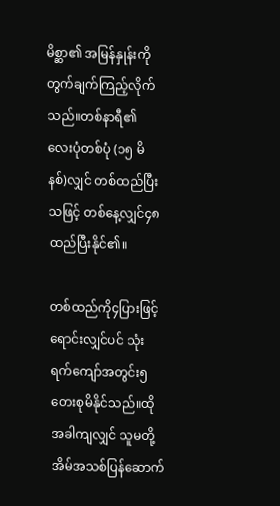မိစ္ဆာ၏ အမြန်နှုန်းကိုတွက်ချက်ကြည့်လိုက်သည်။တစ်နာရီ၏လေးပုံတစ်ပုံ (၁၅ မိနစ်)လျှင် တစ်ထည်ပြီးသဖြင့် တစ်နေ့လျှင်၄၈ထည်ပြီးနိုင်၏။

တစ်ထည်ကို၄ပြားဖြင့်ရောင်းလျှင်ပင် သုံးရက်ကျော်အတွင်း၅တေးစုမိနိုင်သည်။ထိုအခါကျလျှင် သူမတို့အိမ်အသစ်ပြန်ဆောက်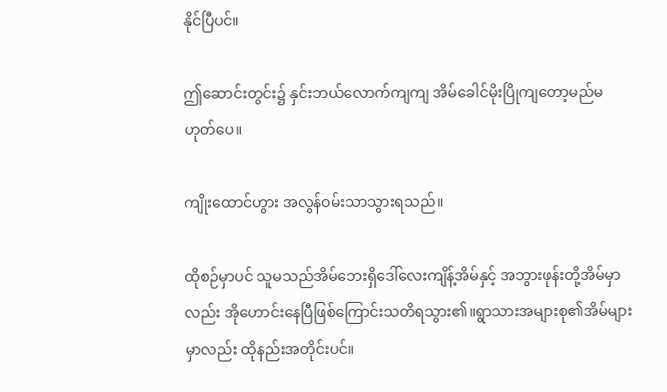နိုင်ပြီပင်။

ဤဆောင်းတွင်း၌ နှင်းဘယ်လောက်ကျကျ အိမ်ခေါင်မိုးပြိုကျတော့မည်မဟုတ်ပေ။

ကျိုးထောင်ဟွား အလွန်ဝမ်းသာသွားရသည်။

ထိုစဉ်မှာပင် သူမသည်အိမ်ဘေးရှိဒေါ်လေးကျိန့်အိမ်နှင့် အဘွားဖုန်းတို့အိမ်မှာလည်း အိုဟောင်းနေပြီဖြစ်ကြောင်းသတိရသွား၏။ရွာသားအများစု၏အိမ်များမှာလည်း ထိုနည်းအတိုင်းပင်။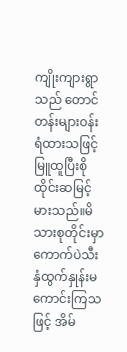ကျိုးကျားရွာသည် တောင်တန်းများဝန်းရံထားသဖြင့် မြူထူပြီးစိုထိုင်းဆမြင့်မားသည်။မိသားစုတိုင်းမှာ ကောက်ပဲသီးနှံထွက်နှုန်းမကောင်းကြသဖြင့် အိမ်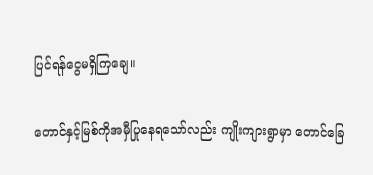ပြင်ရန်ငွေမရှိကြချေ။

တောင်နှင့်မြစ်ကိုအမှီပြုနေရသော်လည်း ကျိုးကျားရွာမှာ တောင်ခြေ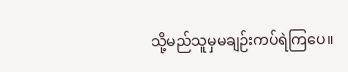သို့မည်သူမှမချဉ်းကပ်ရဲကြပေ။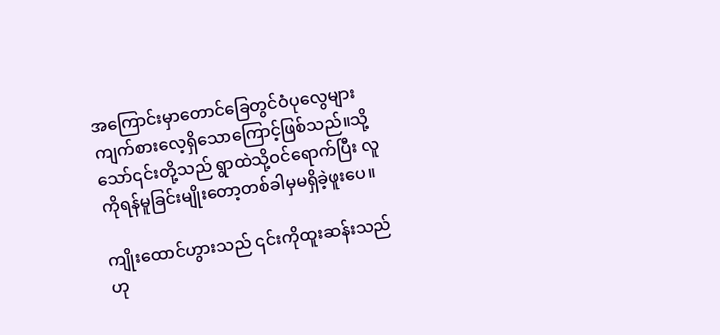အကြောင်းမှာတောင်ခြေတွင်ဝံပုလွေများ ကျက်စားလေ့ရှိသောကြောင့်ဖြစ်သည်။သို့သော်၎င်းတို့သည် ရွာထဲသို့ဝင်ရောက်ပြီး လူကိုရန်မူခြင်းမျိုးတော့တစ်ခါမှမရှိခဲ့ဖူးပေ။

ကျိုးထောင်ဟွားသည် ၎င်းကိုထူးဆန်းသည်ဟု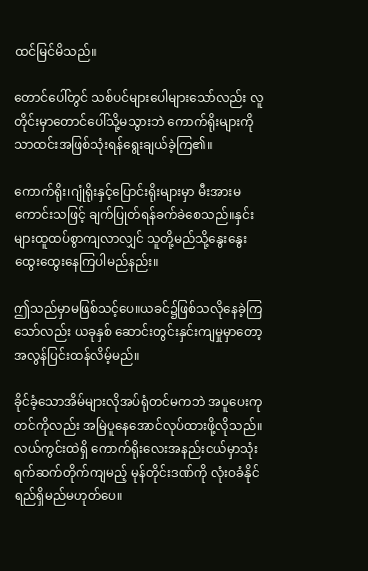ထင်မြင်မိသည်။

တောင်ပေါ်တွင် သစ်ပင်များပေါများသော်လည်း လူတိုင်းမှာတောင်ပေါ်သို့မသွားဘဲ ကောက်ရိုးများကိုသာထင်းအဖြစ်သုံးရန်ရွေးချယ်ခဲ့ကြ၏။

ကောက်ရိုး၊ဂျုံရိုးနှင့်ပြောင်းရိုးများမှာ မီးအားမကောင်းသဖြင့် ချက်ပြုတ်ရန်ခက်ခဲစေသည်။နှင်းများထူထပ်စွာကျလာလျှင် သူတို့မည်သို့နွေးနွေးထွေးထွေးနေကြပါမည်နည်း။

ဤသည်မှာမဖြစ်သင့်ပေ။ယခင်၌ဖြစ်သလိုနေခဲ့ကြသော်လည်း ယခုနှစ် ဆောင်းတွင်းနှင်းကျမှုမှာတော့ အလွန်ပြင်းထန်လိမ့်မည်။

ခိုင်ခံ့သောအိမ်များလိုအပ်ရုံတင်မကဘဲ အပူပေးကုတင်ကိုလည်း အမြဲပူနေအောင်လုပ်ထားဖို့လိုသည်။လယ်ကွင်းထဲရှိ ကောက်ရိုးလေးအနည်းငယ်မှာသုံးရက်ဆက်တိုက်ကျမည့် မုန်တိုင်းဒဏ်ကို လုံးဝခံနိုင်ရည်ရှိမည်မဟုတ်ပေ။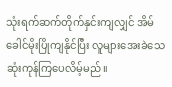သုံးရက်ဆက်တိုက်နှင်းကျလျှင် အိမ်ခေါင်မိုးပြိုကျနိုင်ပြီး လူများအေးခဲသေဆုံးကုန်ကြပေလိမ့်မည်။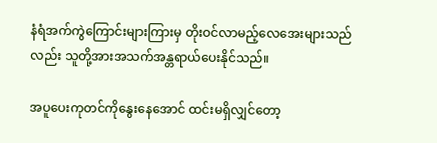နံရံအက်ကွဲကြောင်းများကြားမှ တိုးဝင်လာမည့်လေအေးများသည်လည်း သူတို့အားအသက်အန္တရာယ်ပေးနိုင်သည်။

အပူပေးကုတင်ကိုနွေးနေအောင် ထင်းမရှိလျှင်တော့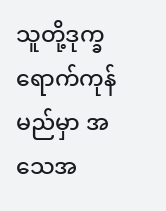သူတို့ဒုက္ခရောက်ကုန်မည်မှာ အသေအ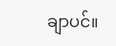ချာပင်။